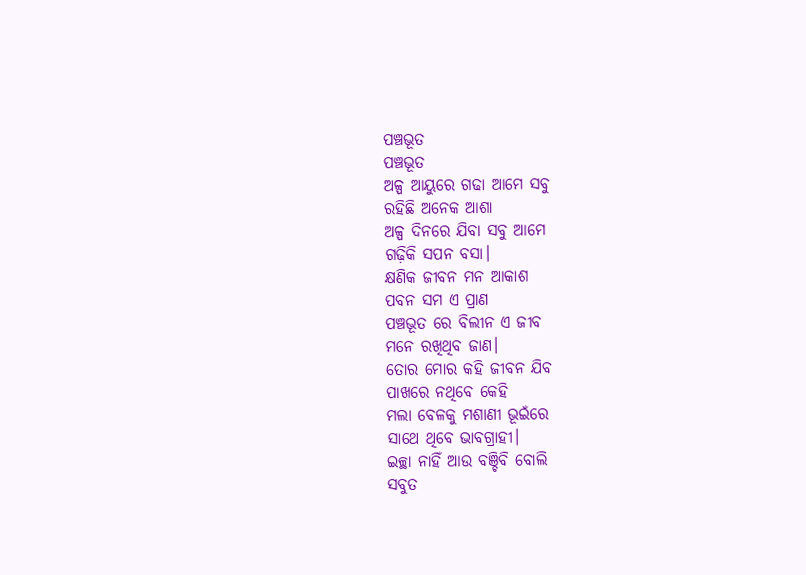ପଞ୍ଚଭୂତ
ପଞ୍ଚଭୂତ
ଅଳ୍ପ ଆୟୁରେ ଗଢା ଆମେ ସବୁ
ରହିଛି ଅନେକ ଆଶା
ଅଳ୍ପ ଦିନରେ ଯିବା ସବୁ ଆମେ
ଗଢ଼ିକି ସପନ ବସା।
କ୍ଷଣିକ ଜୀବନ ମନ ଆକାଶ
ପବନ ସମ ଏ ପ୍ରାଣ
ପଞ୍ଚଭୂତ ରେ ବିଲୀନ ଏ ଜୀବ
ମନେ ରଖିଥିବ ଜାଣ।
ତୋର ମୋର କହି ଜୀବନ ଯିବ
ପାଖରେ ନଥିବେ କେହି
ମଲା ବେଳକୁ ମଶାଣୀ ଭୂଇଁରେ
ସାଥେ ଥିବେ ଭାବଗ୍ରାହୀ।
ଇଚ୍ଛା ନାହିଁ ଆଉ ବଞ୍ଚିବି ବୋଲି
ସବୁତ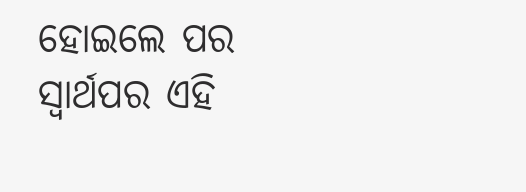ହୋଇଲେ ପର
ସ୍ୱାର୍ଥପର ଏହି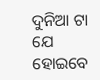ଦୁନିଆ ଟା ଯେ
ହୋଇବେ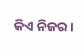କିଏ ନିଜର।